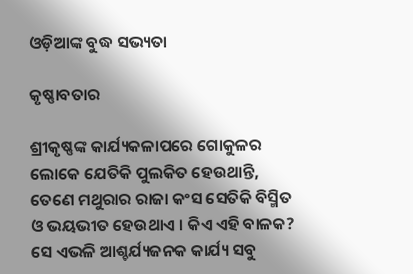ଓଡ଼ିଆଙ୍କ ବୁଦ୍ଧ ସଭ୍ୟତା

କୃଷ୍ଣାବତାର

ଶ୍ରୀକୃଷ୍ଣଙ୍କ କାର୍ଯ୍ୟକଳାପରେ ଗୋକୁଳର ଲୋକେ ଯେତିକି ପୁଲକିତ ହେଉଥାନ୍ତି, ତେଣେ ମଥୁରାର ରାଜା କଂସ ସେତିକି ବିସ୍ମିତ ଓ ଭୟଭୀତ ହେଉଥାଏ । କିଏ ଏହି ବାଳକ? ସେ ଏଭଳି ଆଶ୍ଚର୍ଯ୍ୟଜନକ କାର୍ଯ୍ୟ ସବୁ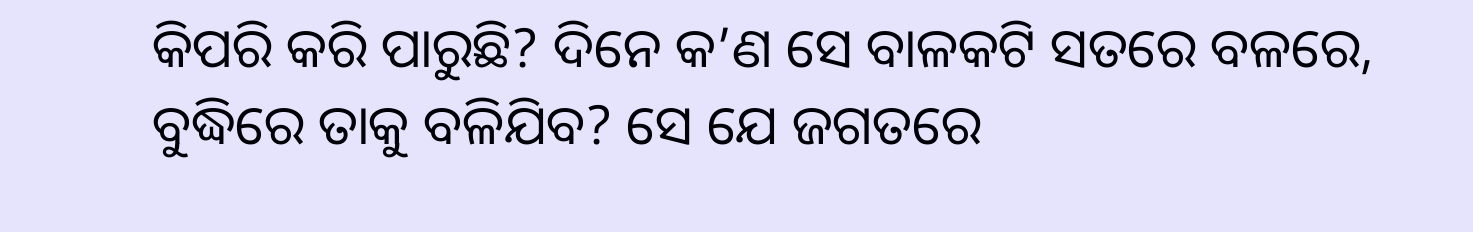କିପରି କରି ପାରୁଛି? ଦିନେ କ’ଣ ସେ ବାଳକଟି ସତରେ ବଳରେ, ବୁଦ୍ଧିରେ ତାକୁ ବଳିଯିବ? ସେ ଯେ ଜଗତରେ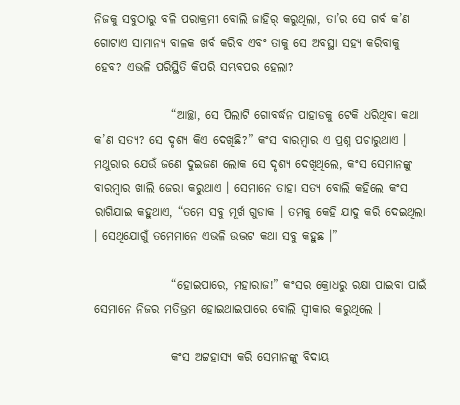ନିଜକୁ ସବୁଠାରୁ ବଳି ପରାକ୍ରମୀ ବୋଲି ଜାହିର୍ କରୁଥିଲା, ତା’ର ସେ ଗର୍ବ କ’ଣ ଗୋଟାଏ ସାମାନ୍ୟ ବାଳକ ଖର୍ବ କରିବ ଏବଂ ତାକୁ ସେ ଅବସ୍ଥା ସହ୍ୟ କରିବାକୁ ହେବ? ଏଭଳି ପରିସ୍ଥିତି କିପରି ସମ୍ଭବପର ହେଲା?

                “ଆଚ୍ଛା, ସେ ପିଲାଟି ଗୋବର୍ଦ୍ଧନ ପାହାଡକୁ ଟେକି ଧରିଥିବା କଥା କ’ଣ ସତ୍ୟ? ସେ ଦୃଶ୍ୟ କିଏ ଦେଖିଛି?” କଂସ ବାରମ୍ବାର ଏ ପ୍ରଶ୍ନ ପଚାରୁଥାଏ । ମଥୁରାର ଯେଉଁ ଜଣେ ଦୁଇଜଣ ଲୋକ ସେ ଦୃଶ୍ୟ ଦେଖିଥିଲେ, କଂସ ସେମାନଙ୍କୁ ବାରମ୍ବାର ଖାଲି ଜେରା କରୁଥାଏ । ସେମାନେ ତାହା ସତ୍ୟ ବୋଲି କହିଲେ କଂସ ରାଗିଯାଇ କହୁଥାଏ, “ତମେ ସବୁ ମୂର୍ଖ ଗୁଡାକ । ତମକୁ କେହି ଯାଦୁ କରି ଦେଇଥିଲା । ସେଥିଯୋଗୁଁ ତମେମାନେ ଏଭଳି ଉଦ୍ଭଟ କଥା ସବୁ କହୁଛ ।”

                “ହୋଇପାରେ, ମହାରାଜ!” କଂସର କ୍ରୋଧରୁ ରକ୍ଷା ପାଇବା ପାଇଁ ସେମାନେ ନିଜର ମତିଭ୍ରମ ହୋଇଥାଇପାରେ ବୋଲି ସ୍ୱୀକାର କରୁଥିଲେ ।

                କଂସ ଅଟ୍ଟହାସ୍ୟ କରି ସେମାନଙ୍କୁ ବିଦାୟ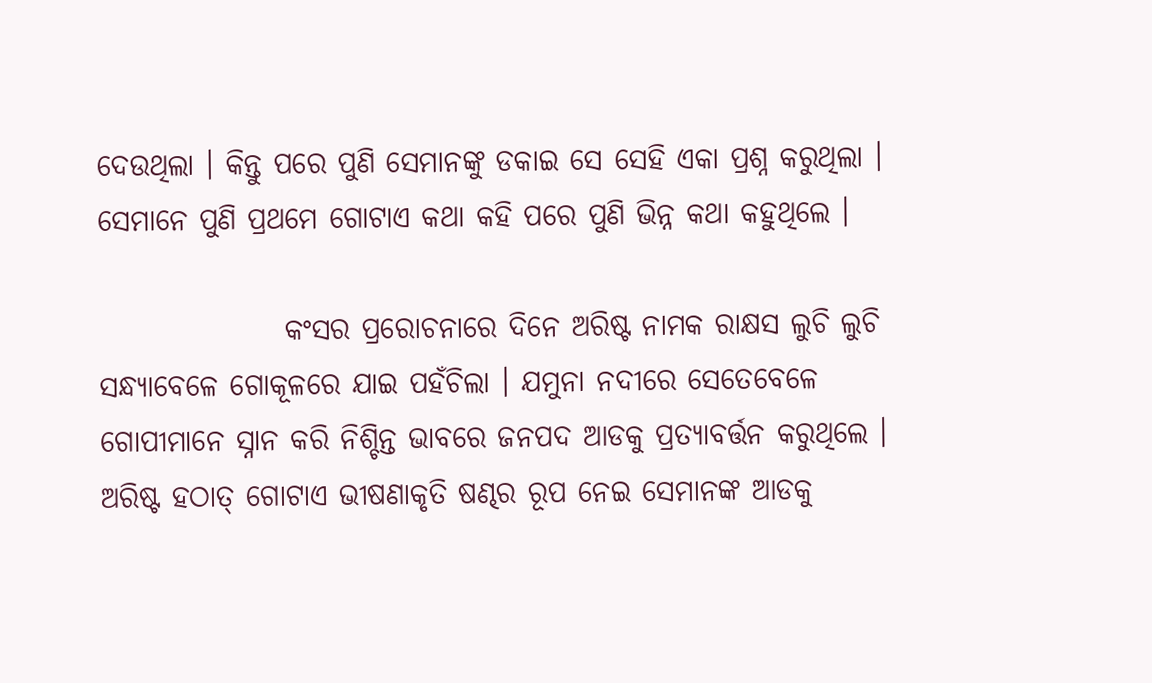ଦେଉଥିଲା । କିନ୍ତୁ ପରେ ପୁଣି ସେମାନଙ୍କୁ ଡକାଇ ସେ ସେହି ଏକା ପ୍ରଶ୍ନ କରୁଥିଲା । ସେମାନେ ପୁଣି ପ୍ରଥମେ ଗୋଟାଏ କଥା କହି ପରେ ପୁଣି ଭିନ୍ନ କଥା କହୁଥିଲେ ।

                କଂସର ପ୍ରରୋଚନାରେ ଦିନେ ଅରିଷ୍ଟ ନାମକ ରାକ୍ଷସ ଲୁଚି ଲୁଚି ସନ୍ଧ୍ୟାବେଳେ ଗୋକୂଳରେ ଯାଇ ପହଁଚିଲା । ଯମୁନା ନଦୀରେ ସେତେବେଳେ ଗୋପୀମାନେ ସ୍ନାନ କରି ନିଶ୍ଚିନ୍ତ ଭାବରେ ଜନପଦ ଆଡକୁ ପ୍ରତ୍ୟାବର୍ତ୍ତନ କରୁଥିଲେ । ଅରିଷ୍ଟ ହଠାତ୍ ଗୋଟାଏ ଭୀଷଣାକୃତି ଷଣ୍ଢର ରୂପ ନେଇ ସେମାନଙ୍କ ଆଡକୁ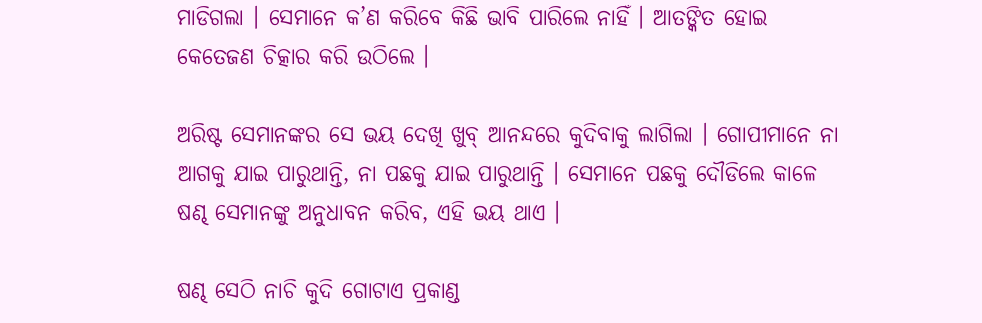ମାଡିଗଲା । ସେମାନେ କ’ଣ କରିବେ କିଛି ଭାବି ପାରିଲେ ନାହିଁ । ଆତଙ୍କିତ ହୋଇ କେତେଜଣ ଚିତ୍କାର କରି ଉଠିଲେ ।

ଅରିଷ୍ଟ ସେମାନଙ୍କର ସେ ଭୟ ଦେଖି ଖୁବ୍ ଆନନ୍ଦରେ କୁଦିବାକୁ ଲାଗିଲା । ଗୋପୀମାନେ ନା ଆଗକୁ ଯାଇ ପାରୁଥାନ୍ତି, ନା ପଛକୁ ଯାଇ ପାରୁଥାନ୍ତି । ସେମାନେ ପଛକୁ ଦୌଡିଲେ କାଳେ ଷଣ୍ଢ ସେମାନଙ୍କୁ ଅନୁଧାବନ କରିବ, ଏହି ଭୟ ଥାଏ ।

ଷଣ୍ଢ ସେଠି ନାଚି କୁଦି ଗୋଟାଏ ପ୍ରକାଣ୍ଡ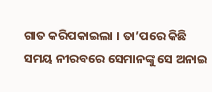ଗାତ କରିପକାଇଲା । ତା’ପରେ କିଛି ସମୟ ନୀରବରେ ସେମାନଙ୍କୁ ସେ ଅନାଇ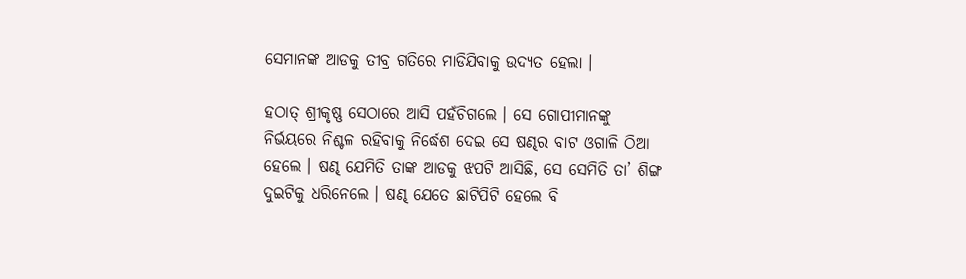ସେମାନଙ୍କ ଆଡକୁ ତୀବ୍ର ଗତିରେ ମାଡିଯିବାକୁ ଉଦ୍ୟତ ହେଲା ।

ହଠାତ୍ ଶ୍ରୀକୃଷ୍ଣ ସେଠାରେ ଆସି ପହଁଚିଗଲେ । ସେ ଗୋପୀମାନଙ୍କୁ ନିର୍ଭୟରେ ନିଶ୍ଚଳ ରହିବାକୁ ନିର୍ଦ୍ଧେଶ ଦେଇ ସେ ଷଣ୍ଢର ବାଟ ଓଗାଳି ଠିଆ ହେଲେ । ଷଣ୍ଢ ଯେମିତି ତାଙ୍କ ଆଡକୁ ଝପଟି ଆସିଛି, ସେ ସେମିତି ତା’ ଶିଙ୍ଗ ଦୁଇଟିକୁ ଧରିନେଲେ । ଷଣ୍ଢ ଯେତେ ଛାଟିପିଟି ହେଲେ ବି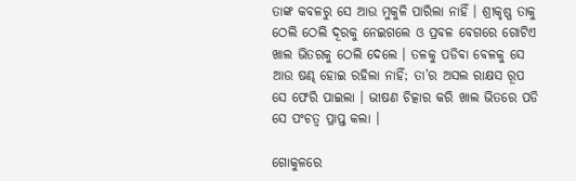ତାଙ୍କ କବଳରୁ ସେ ଆଉ ମୁକୁଳି ପାରିଲା ନାହିଁ । ଶ୍ରୀକୃଷ୍ଣ ତାକୁ ଠେଲି ଠେଲି ଦୂରକୁ ନେଇଗଲେ ଓ ପ୍ରବଳ ବେଗରେ ଗୋଟିଏ ଖାଲ ଭିତରକୁ ଠେଲି ଦେଲେ । ତଳକୁ ପଡିବା ବେଳକୁ ସେ ଆଉ ଷଣ୍ଢ ହୋଇ ରହିଲା ନାହିଁ; ତା’ର ଅସଲ ରାକ୍ଷସ ରୂପ ସେ ଫେରି ପାଇଲା । ଭୀଷଣ ଚିତ୍କାର କରି ଖାଲ ଭିତରେ ପଡି ସେ ପଂଚତ୍ୱ ପ୍ରାପ୍ତ କଲା ।

ଗୋକୁଳରେ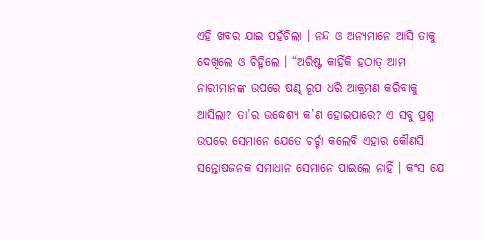ଏହି ଖବର ଯାଇ ପହଁଚିଲା । ନନ୍ଦ ଓ ଅନ୍ୟମାନେ ଆସି ତାକୁ ଦେଖିଲେ ଓ ଚିହ୍ନିଲେ । “ଅରିଷ୍ଟ କାହିଁକି ହଠାତ୍ ଆମ ନାରୀମାନଙ୍କ ଉପରେ ଷଣ୍ଢ ରୂପ ଧରି ଆକ୍ରମଣ କରିବାକୁ ଆସିଲା? ତା’ର ଉଦ୍ଧେଶ୍ୟ କ’ଣ ହୋଇପାରେ? ଏ ସବୁ ପ୍ରଶ୍ନ ଉପରେ ସେମାନେ ଯେତେ ଚର୍ଚ୍ଚା କଲେବି ଏହାର କୌଣସି ସନ୍ତୋଷଜନକ ସମାଧାନ ସେମାନେ ପାଇଲେ ନାହିଁ । କଂସ ଯେ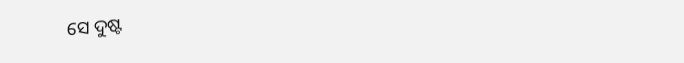ସେ ଦୁଷ୍ଟ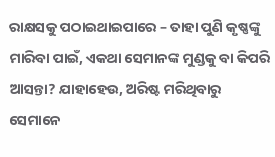ରାକ୍ଷସକୁ ପଠାଇଥାଇପାରେ – ତାହା ପୁଣି କୃଷ୍ଣଙ୍କୁ ମାରିବା ପାଇଁ, ଏକଥା ସେମାନଙ୍କ ମୁଣ୍ଡକୁ ବା କିପରି ଆସନ୍ତା? ଯାହାହେଉ, ଅରିଷ୍ଟ ମରିଥିବାରୁ ସେମାନେ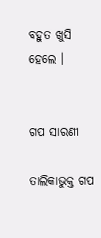ବହୁତ ଖୁସି ହେଲେ ।


ଗପ ସାରଣୀ

ତାଲିକାଭୁକ୍ତ ଗପ